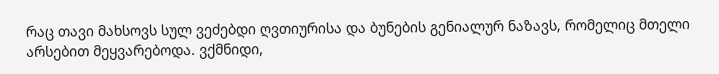რაც თავი მახსოვს სულ ვეძებდი ღვთიურისა და ბუნების გენიალურ ნაზავს, რომელიც მთელი არსებით მეყვარებოდა. ვქმნიდი,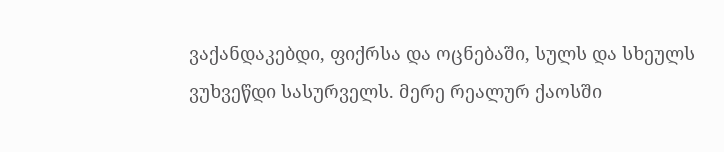ვაქანდაკებდი, ფიქრსა და ოცნებაში, სულს და სხეულს ვუხვეწდი სასურველს. მერე რეალურ ქაოსში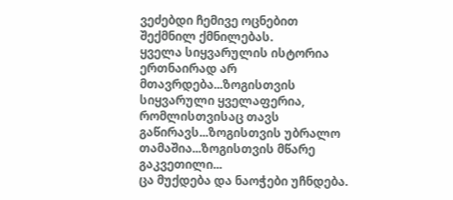ვეძებდი ჩემივე ოცნებით შექმნილ ქმნილებას.
ყველა სიყვარულის ისტორია ერთნაირად არ მთავრდება...ზოგისთვის სიყვარული ყველაფერია, რომლისთვისაც თავს გაწირავს...ზოგისთვის უბრალო თამაშია...ზოგისთვის მწარე გაკვეთილი...
ცა მუქდება და ნაოჭები უჩნდება.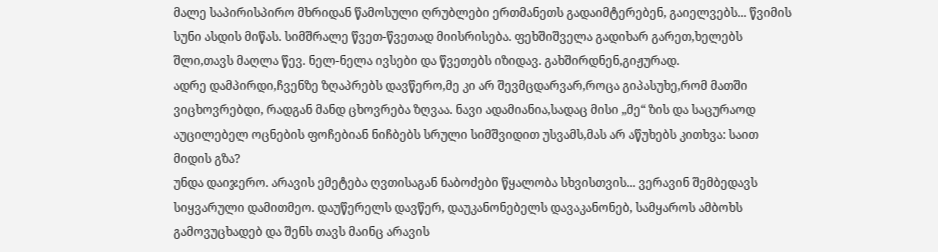მალე საპირისპირო მხრიდან წამოსული ღრუბლები ერთმანეთს გადაიმტერებენ, გაიელვებს... წვიმის სუნი ასდის მიწას. სიმშრალე წვეთ-წვეთად მიისრისება. ფეხშიშველა გადიხარ გარეთ,ხელებს შლი,თავს მაღლა წევ. ნელ-ნელა ივსები და წვეთებს იზიდავ. გახშირდნენ,გიჟურად.
ადრე დამპირდი,ჩვენზე ზღაპრებს დავწერო,მე კი არ შევმცდარვარ,როცა გიპასუხე,რომ მათში ვიცხოვრებდი, რადგან მანდ ცხოვრება ზღვაა. ნავი ადამიანია,სადაც მისი „მე“ ზის და საცურაოდ აუცილებელ ოცნების ფოჩებიან ნიჩბებს სრული სიმშვიდით უსვამს,მას არ აწუხებს კითხვა: საით მიდის გზა?
უნდა დაიჯერო. არავის ემეტება ღვთისაგან ნაბოძები წყალობა სხვისთვის... ვერავინ შემბედავს სიყვარული დამითმეო. დაუწერელს დავწერ, დაუკანონებელს დავაკანონებ, სამყაროს ამბოხს გამოვუცხადებ და შენს თავს მაინც არავის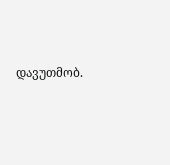დავუთმობ.